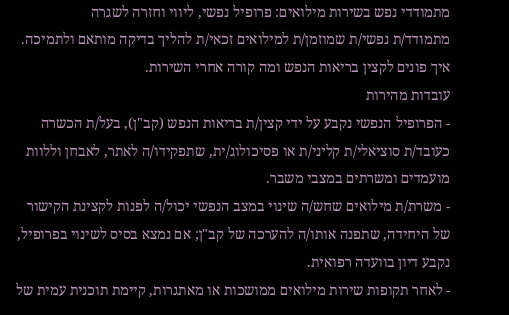מתמודדי נפש בשירות מילואים: פרופיל נפשי, ליווי וחזרה לשגרה
מתמודד/ת נפשי/ת שמוזמן/ת למילואים זכאי/ת להליך בדיקה מותאם ולתמיכה. איך פונים לקצין בריאות הנפש ומה קורה אחרי השירות.
עובדות מהירות
- הפרופיל הנפשי נקבע על ידי קצין/ת בריאות הנפש (קב"ן), בעל/ת הכשרה כעובד/ת סוציאלי/ת קליני/ת או פסיכולוג/ית, שתפקידו/ה לאתר, לאבחן וללוות מועמדים ומשרתים במצבי משבר.
- משרת/ת מילואים שחש/ה שינוי במצב הנפשי יכול/ה לפנות לקצינת הקישור של היחידה, שתפנה אותו/ה להערכה של קב"ן; אם נמצא בסיס לשינוי בפרופיל, נקבע דיון בוועדה רפואית.
- לאחר תקופות שירות מילואים ממושכות או מאתגרות, קיימת תוכנית עמית של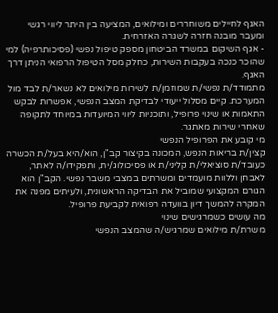האגף לחיילים משוחררים ומילואים, המציעה בין היתר ליווי רגשי ומעבר מובנה חזרה לשגרה האזרחית.
- אגף השיקום במשרד הביטחון מספק טיפול נפשי (פסיכותרפיה) למי שהוכר כנכה בעקבות השירות, כחלק מסל הטיפול הרפואי הניתן דרך האגף.
מתמודד/ת נפשי/ת שמוזמן/ת לשירות מילואים לא נשאר/ת לבד מול המערכת. קיים מסלול ייעודי לבדיקת המצב הנפשי, אפשרות לבקש התאמות או שינוי פרופיל, ותוכניות ליווי המיועדות במיוחד לתקופה שאחרי שירות מאתגר.
מי קובע את הפרופיל הנפשי
קצין/ת בריאות הנפש, המכונה בקיצור קב"ן, הוא/היא בעל/ת הכשרה כעובד/ת סוציאלי/ת קליני/ת או פסיכולוג/ית, ותפקידו/ה לאתר, לאבחן וללוות מועמדים ומשרתים במצבי משבר נפשי. הקב"ן הוא הגורם המקצועי שמוביל את הבדיקה הראשונית, ולעיתים מפנה את המקרה להמשך דיון בוועדה רפואית לקביעת פרופיל.
מה עושים כשמרגישים שינוי
משרת/ת מילואים שמרגיש/ה שהמצב הנפשי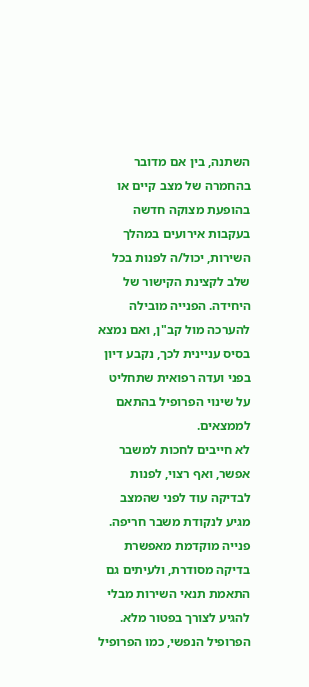השתנה, בין אם מדובר בהחמרה של מצב קיים או בהופעת מצוקה חדשה בעקבות אירועים במהלך השירות, יכול/ה לפנות בכל שלב לקצינת הקישור של היחידה. הפנייה מובילה להערכה מול קב"ן, ואם נמצא בסיס עניינית לכך, נקבע דיון בפני ועדה רפואית שתחליט על שינוי הפרופיל בהתאם לממצאים.
לא חייבים לחכות למשבר
אפשר, ואף רצוי, לפנות לבדיקה עוד לפני שהמצב מגיע לנקודת משבר חריפה. פנייה מוקדמת מאפשרת בדיקה מסודרת, ולעיתים גם התאמת תנאי השירות מבלי להגיע לצורך בפטור מלא. הפרופיל הנפשי, כמו הפרופיל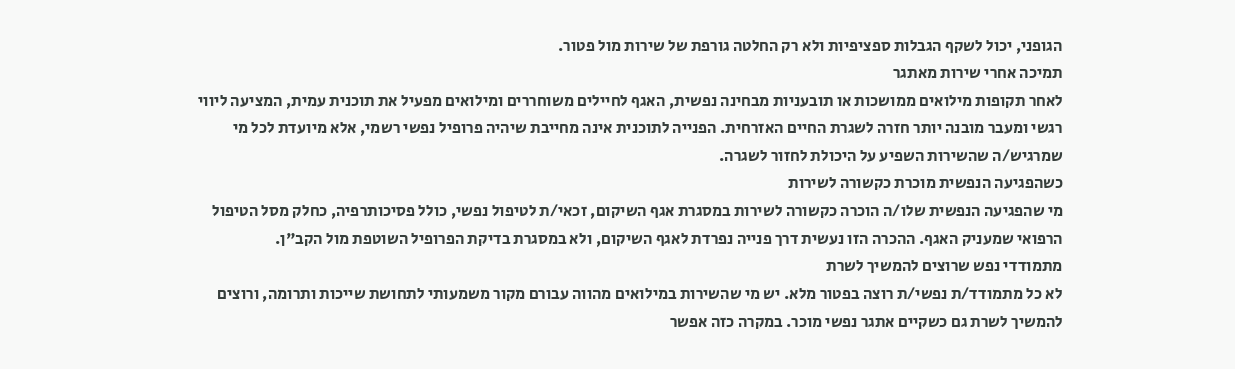הגופני, יכול לשקף הגבלות ספציפיות ולא רק החלטה גורפת של שירות מול פטור.
תמיכה אחרי שירות מאתגר
לאחר תקופות מילואים ממושכות או תובעניות מבחינה נפשית, האגף לחיילים משוחררים ומילואים מפעיל את תוכנית עמית, המציעה ליווי רגשי ומעבר מובנה יותר חזרה לשגרת החיים האזרחית. הפנייה לתוכנית אינה מחייבת שיהיה פרופיל נפשי רשמי, אלא מיועדת לכל מי שמרגיש/ה שהשירות השפיע על היכולת לחזור לשגרה.
כשהפגיעה הנפשית מוכרת כקשורה לשירות
מי שהפגיעה הנפשית שלו/ה הוכרה כקשורה לשירות במסגרת אגף השיקום, זכאי/ת לטיפול נפשי, כולל פסיכותרפיה, כחלק מסל הטיפול הרפואי שמעניק האגף. ההכרה הזו נעשית דרך פנייה נפרדת לאגף השיקום, ולא במסגרת בדיקת הפרופיל השוטפת מול הקב"ן.
מתמודדי נפש שרוצים להמשיך לשרת
לא כל מתמודד/ת נפשי/ת רוצה בפטור מלא. יש מי שהשירות במילואים מהווה עבורם מקור משמעותי לתחושת שייכות ותרומה, ורוצים להמשיך לשרת גם כשקיים אתגר נפשי מוכר. במקרה כזה אפשר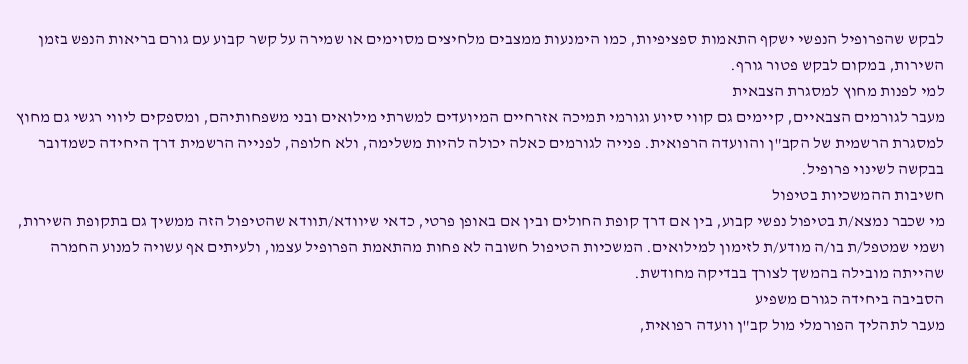לבקש שהפרופיל הנפשי ישקף התאמות ספציפיות, כמו הימנעות ממצבים מלחיצים מסוימים או שמירה על קשר קבוע עם גורם בריאות הנפש בזמן השירות, במקום לבקש פטור גורף.
למי לפנות מחוץ למסגרת הצבאית
מעבר לגורמים הצבאיים, קיימים גם קווי סיוע וגורמי תמיכה אזרחיים המיועדים למשרתי מילואים ובני משפחותיהם, ומספקים ליווי רגשי גם מחוץ למסגרת הרשמית של הקב"ן והוועדה הרפואית. פנייה לגורמים כאלה יכולה להיות משלימה, ולא חלופה, לפנייה הרשמית דרך היחידה כשמדובר בבקשה לשינוי פרופיל.
חשיבות ההמשכיות בטיפול
מי שכבר נמצא/ת בטיפול נפשי קבוע, בין אם דרך קופת החולים ובין אם באופן פרטי, כדאי שיוודא/תוודא שהטיפול הזה ממשיך גם בתקופת השירות, ושמי שמטפל/ת בו/ה מודע/ת לזימון למילואים. המשכיות הטיפול חשובה לא פחות מהתאמת הפרופיל עצמו, ולעיתים אף עשויה למנוע החמרה שהייתה מובילה בהמשך לצורך בבדיקה מחודשת.
הסביבה ביחידה כגורם משפיע
מעבר לתהליך הפורמלי מול קב"ן וועדה רפואית,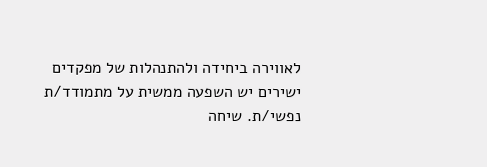לאווירה ביחידה ולהתנהלות של מפקדים ישירים יש השפעה ממשית על מתמודד/ת נפשי/ת. שיחה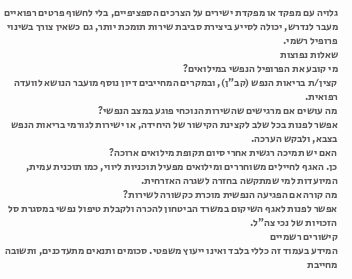גלויה עם מפקד או מפקדת ישירים על הצרכים הספציפיים, בלי לחשוף פרטים רפואיים מעבר לנדרש, יכולה לסייע ביצירת סביבת שירות תומכת יותר, גם כשאין צורך בשינוי פרופיל רשמי.
שאלות נפוצות
מי קובע את הפרופיל הנפשי במילואים?
קצין/ת בריאות הנפש (קב"ן), ובמקרים המחייבים דיון נוסף מועבר הנושא לוועדה רפואית.
מה עושים אם מרגישים שהשירות הנוכחי פוגע במצב הנפשי?
אפשר לפנות בכל שלב לקצינת הקישור של היחידה, או ישירות לגורמי בריאות הנפש בצבא, ולבקש הערכה.
האם יש תמיכה רגשית אחרי סיום תקופת מילואים ארוכה?
כן. האגף לחיילים משוחררים ומילואים מפעיל תוכניות ליווי, כמו תוכנית עמית, המיועדות למי שמתקשה בחזרה לשגרה האזרחית.
מה קורה אם הפגיעה הנפשית מוכרת כקשורה לשירות?
אפשר לפנות לאגף השיקום במשרד הביטחון להכרה ולקבלת טיפול נפשי במסגרת סל הזכויות של נכי צה"ל.
קישורים רשמיים
המידע בעמוד זה כללי בלבד ואינו ייעוץ משפטי. סכומים ותנאים מתעדכנים, ותשובה מחייבת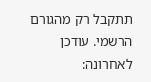תתקבל רק מהגורם הרשמי. עודכן לאחרונה: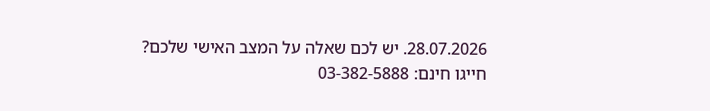28.07.2026. יש לכם שאלה על המצב האישי שלכם? חייגו חינם: 03-382-5888